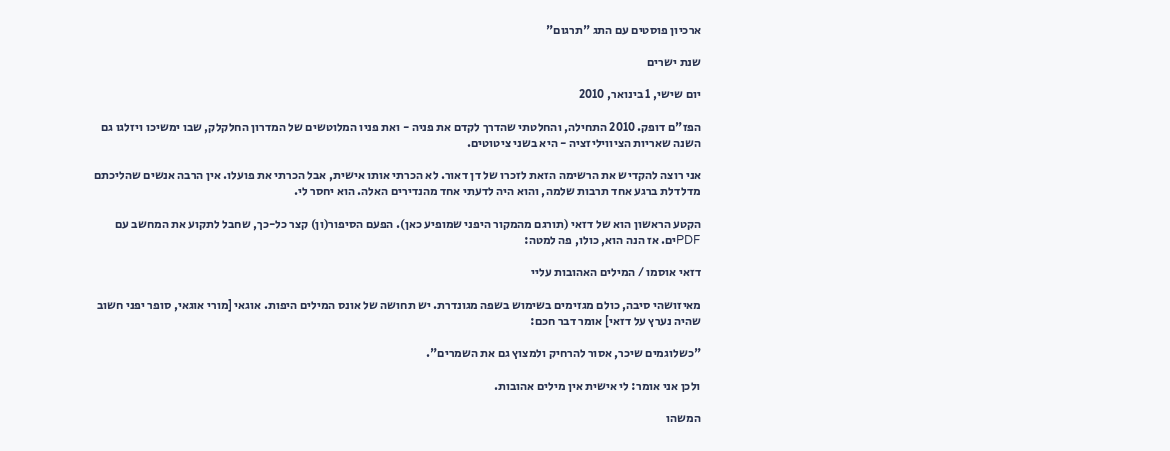ארכיון פוסטים עם התג "תרגום"

שנת ישרים

יום שישי, 1 בינואר, 2010

הפז"ם דופק. 2010 התחילה, והחלטתי שהדרך לקדם את פניה - ואת פניו המלוטשים של המדרון החלקלק, שבו ימשיכו ויזלגו גם השנה שאריות הציוויליזציה - היא בשני ציטוטים.

אני רוצה להקדיש את הרשימה הזאת לזכרו של דן דאור. לא הכרתי אותו אישית, אבל הכרתי את פועלו. אין הרבה אנשים שהליכתם מדלדלת ברגע אחד תרבות שלמה, והוא היה לדעתי אחד מהנדירים האלה. הוא יחסר לי.

הקטע הראשון הוא של דזאי (תורגם מהמקור היפני שמופיע כאן). הפעם הסיפור(ון) קצר כל-כך, שחבל לתקוע את המחשב עם PDFים. אז הנה הוא, כולו, פה למטה:

דזאי אוסמו / המילים האהובות עליי

מאיזושהי סיבה, כולם מגזימים בשימוש בשפה מגונדרת. יש תחושה של אונס המילים היפות. אוגאי [מורי אוגאי, סופר יפני חשוב שהיה נערץ על דזאי] אומר דבר חכם:

"כשלוגמים שיכר, אסור להרחיק ולמצוץ גם את השמרים".

ולכן אני אומר: לי אישית אין מילים אהובות.

המשהו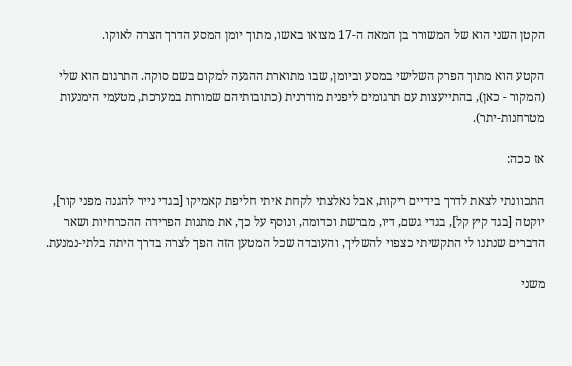הקטן השני הוא של המשורר בן המאה ה-17 מצואו באשו, מתוך יומן המסע הדרך הצרה לאוקו.

הקטע הוא מתוך הפרק השלישי במסע וביומן, שבו מתוארת ההגעה למקום בשם סוקה. התרגום הוא שלי (המקור - כאן), בהתייעצות עם תרגומים ליפנית מודרנית (כתובותיהם שמורות במערכת, מטעמי הימנעות מטרחנות-יתר).

אז ככה:

התכוונתי לצאת לדרך בידיים ריקות, אבל נאלצתי לקחת איתי חליפת קאמיקו [בגדי נייר להגנה מפני קור], יוקטה [בגד קיץ קל], בגדי גשם, דיו, מברשת וכדומה, ונוסף על כך, את מתנות הפרידה ההכרחיות ושאר הדברים שנתנו לי התקשיתי כצפוי להשליך, והעובדה שכל המטען הזה הפך לצרה בדרך היתה בלתי-נמנעת.

משני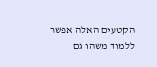הקטעים האלה אפשר ללמוד משהו גם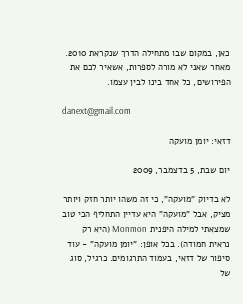כאן, במקום שבו מתחילה הדרך שנקראת 2010. מאחר שאני לא מורה לספרות, אשאיר לכם את הפירושים, כל אחד בינו לבין עצמו.

danext@gmail.com

דזאי: יומן מועקה

יום שבת, 5 בדצמבר, 2009

לא בדיוק "מועקה", כי זה משהו יותר חזק ויותר מציק, אבל "מועקה" היא עדיין התחליף הכי טוב שמצאתי למילה היפנית Monmon (היא רק נראית חמודה). בכל אופן: "יומן מועקה" - עוד סיפור של דזאי, בעמוד התרגומים. כרגיל, סוג של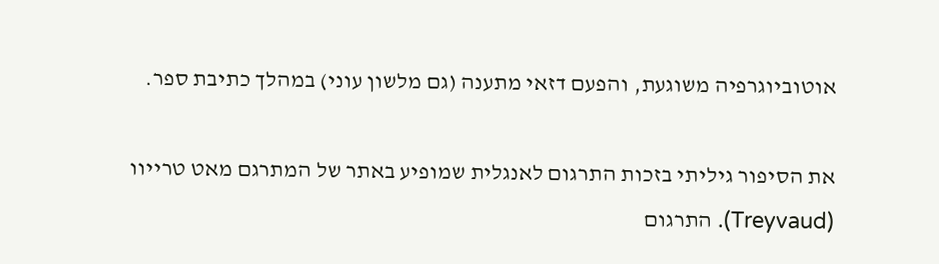אוטוביוגרפיה משוגעת, והפעם דזאי מתענה (גם מלשון עוני) במהלך כתיבת ספר.

את הסיפור גיליתי בזכות התרגום לאנגלית שמופיע באתר של המתרגם מאט טרייוו (Treyvaud). התרגום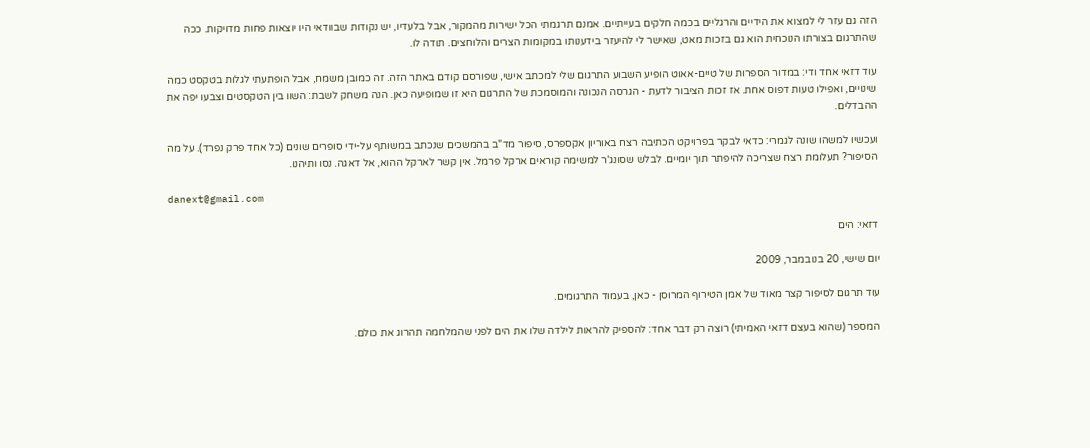הזה גם עזר לי למצוא את הידיים והרגליים בכמה חלקים בעייתיים. אמנם תרגמתי הכל ישירות מהמקור, אבל בלעדיו, יש נקודות שבוודאי היו יוצאות פחות מדויקות. ככה שהתרגום בצורתו הנוכחית הוא גם בזכות מאט, שאישר לי להיעזר בידענותו במקומות הצרים והלוחצים. תודה לו.

עוד דזאי אחד ודי: במדור הספרות של טיים-אאוט הופיע השבוע התרגום שלי למכתב אישי, שפורסם קודם באתר הזה. זה כמובן משמח, אבל הופתעתי לגלות בטקסט כמה שינויים, ואפילו טעות דפוס אחת. אז זכות הציבור לדעת - הגרסה הנכונה והמוסמכת של התרגום היא זו שמופיעה כאן. הנה משחק לשבת: השוו בין הטקסטים וצבעו יפה את ההבדלים.

ועכשיו למשהו שונה לגמרי: כדאי לבקר בפרויקט הכתיבה רצח באוריון אקספרס, סיפור מד"ב בהמשכים שנכתב במשותף על-ידי סופרים שונים (כל אחד פרק נפרד). על מה הסיפור? תעלומת רצח שצריכה להיפתר תוך יומיים. לבלש שסונג'ר למשימה קוראים ארקל פרמל. אין קשר לארקל ההוא, אל דאגה. נסו ותיהנו.

danext@gmail.com

דזאי: הים

יום שישי, 20 בנובמבר, 2009

עוד תרגום לסיפור קצר מאוד של אמן הטירוף המרוסן - כאן, בעמוד התרגומים.

המספר (שהוא בעצם דזאי האמיתי) רוצה רק דבר אחד: להספיק להראות לילדה שלו את הים לפני שהמלחמה תהרוג את כולם.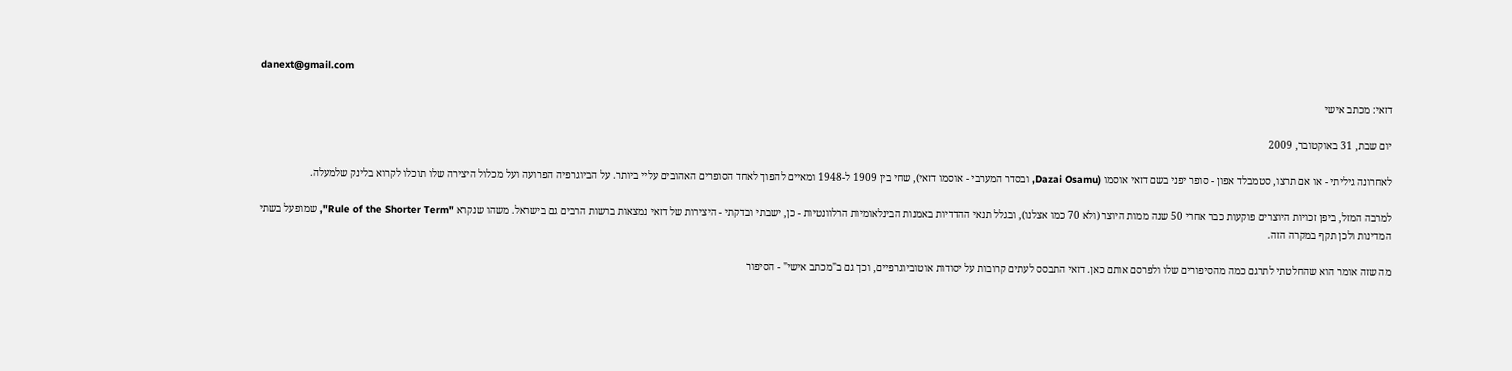danext@gmail.com

דזאי: מכתב אישי

יום שבת, 31 באוקטובר, 2009

לאחרונה גיליתי - או אם תרצו, סטמבלד אפון - סופר יפני בשם דזאי אוסמו (Dazai Osamu, ובסדר המערבי - אוסמו דזאי), שחי בין 1909 ל-1948 ומאיים להפוך לאחד הסופרים האהובים עליי ביותר. על הביוגרפיה הפרועה ועל מכלול היצירה שלו תוכלו לקרוא בלינק שלמעלה.

למרבה המזל, ביפן זכויות היוצרים פוקעות כבר אחרי 50 שנה ממות היוצר (ולא 70 כמו אצלנו), ובגלל תנאי ההדדיות באמנות הבינלאומיות הרלוונטיות - כן, ישבתי ובדקתי - היצירות של דזאי נמצאות ברשות הרבים גם בישראל. משהו שנקרא "Rule of the Shorter Term", שמופעל בשתי המדינות ולכן תקף במקרה הזה.

מה שזה אומר הוא שהחלטתי לתרגם כמה מהסיפורים שלו ולפרסם אותם כאן. דזאי התבסס לעתים קרובות על יסודות אוטוביוגרפיים, וכך גם ב"מכתב אישי" - הסיפור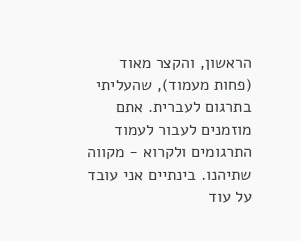הראשון, והקצר מאוד (פחות מעמוד), שהעליתי בתרגום לעברית. אתם מוזמנים לעבור לעמוד התרגומים ולקרוא - מקווה שתיהנו. בינתיים אני עובד על עוד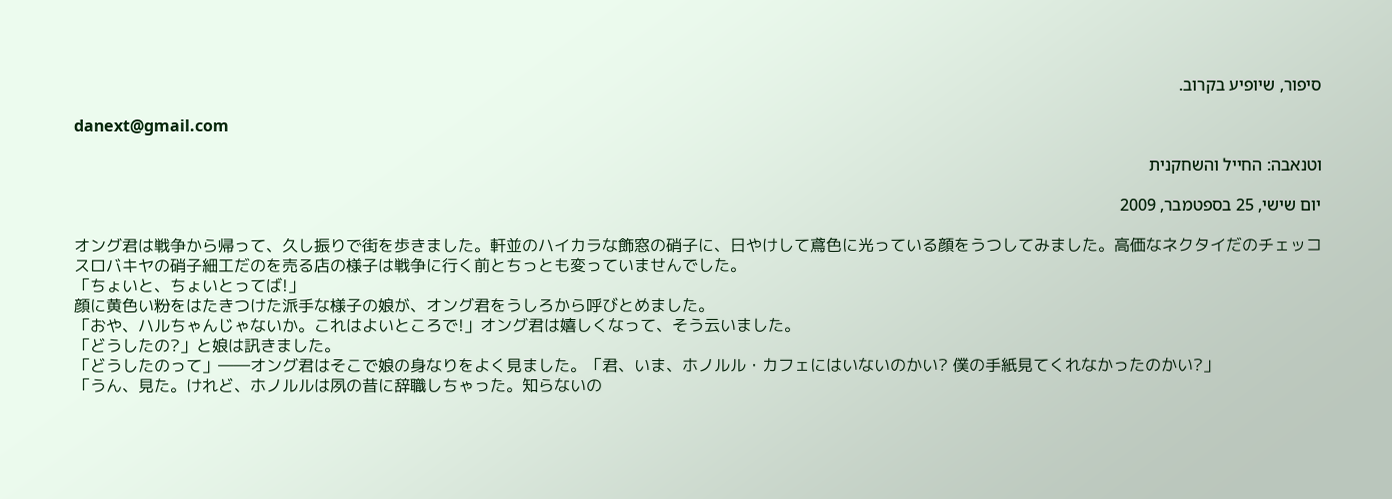סיפור, שיופיע בקרוב.

danext@gmail.com

וטנאבה: החייל והשחקנית

יום שישי, 25 בספטמבר, 2009

オング君は戦争から帰って、久し振りで街を歩きました。軒並のハイカラな飾窓の硝子に、日やけして鳶色に光っている顔をうつしてみました。高価なネクタイだのチェッコスロバキヤの硝子細工だのを売る店の様子は戦争に行く前とちっとも変っていませんでした。
「ちょいと、ちょいとってば!」
顔に黄色い粉をはたきつけた派手な様子の娘が、オング君をうしろから呼びとめました。
「おや、ハルちゃんじゃないか。これはよいところで!」オング君は嬉しくなって、そう云いました。
「どうしたの?」と娘は訊きました。
「どうしたのって」――オング君はそこで娘の身なりをよく見ました。「君、いま、ホノルル・カフェにはいないのかい? 僕の手紙見てくれなかったのかい?」
「うん、見た。けれど、ホノルルは夙の昔に辞職しちゃった。知らないの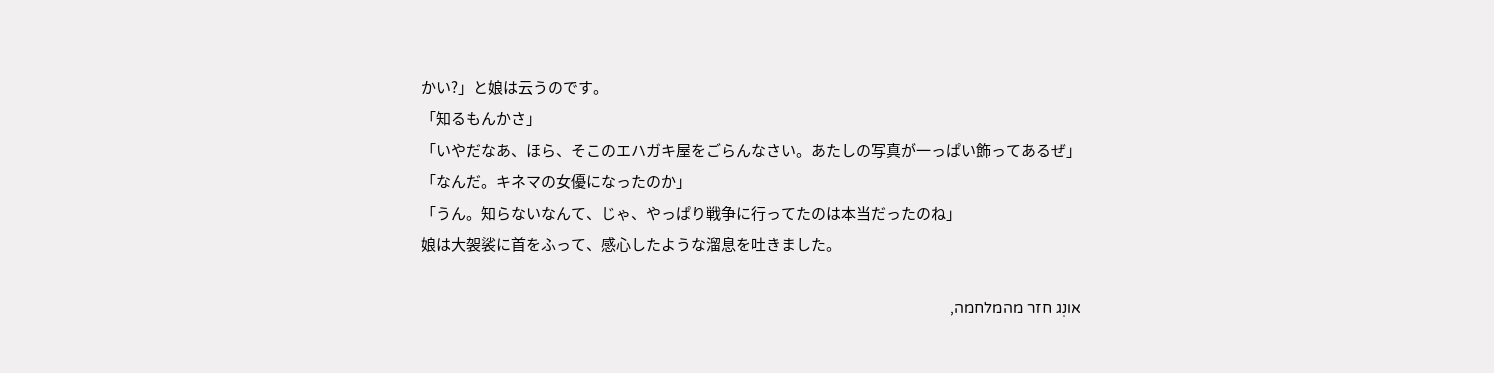かい?」と娘は云うのです。
「知るもんかさ」
「いやだなあ、ほら、そこのエハガキ屋をごらんなさい。あたしの写真が一っぱい飾ってあるぜ」
「なんだ。キネマの女優になったのか」
「うん。知らないなんて、じゃ、やっぱり戦争に行ってたのは本当だったのね」
娘は大袈裟に首をふって、感心したような溜息を吐きました。

אונְג חזר מהמלחמה,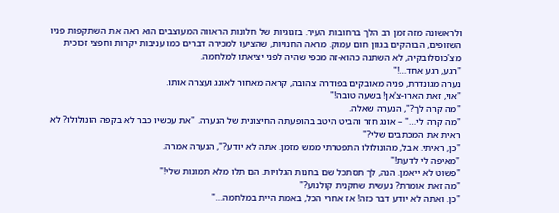ולראשונה מזה זמן רב הלך ברחובות העיר. בזגוגיות של חלונות הראווה המעוצבים הוא ראה את השתקפות פניו השזופים, הבוהקים בגוון חום עמוק. מראה החנויות, שהציעו למכירה דברים כמו עניבות יקרות וחפצי זכוכית מצ'כוסלובקיה, לא השתנה כהוא-זה מכפי שהיה לפני יציאתו למלחמה.
"רגע, רגע אחד…!"
נערה מגונדרת, פניה מאובקים בפודרה צהובה, קראה מאחור לאונג ועצרה אותו.
"אוי, זאת הארו-צ'אן! בשעה טובה!"
"מה קרה לך?", הנערה שאלה.
"מה קרה לי…" – אונג חזר והביט היטב בהופעתה החיצונית של הנערה. "את עכשיו כבר לא בקפה הונולולו? לא ראית את המכתבים שלי?"
"כן, ראיתי. אבל, מהונולולו התפטרתי ממש מזמן. אתה לא יודע?", הנערה אמרה.
"מאיפה לי לדעת!"
"פשוט לא ייאמן. הנה, לך תסתכל שם בחנות הגלויות. הם תלו מלא תמונות שלי!"
"מה זאת אומרת? נעשית שחקנית קולנוע?"
"כן. ואתה לא יודע דבר כזה! אז אחרי הכל, באמת היית במלחמה…"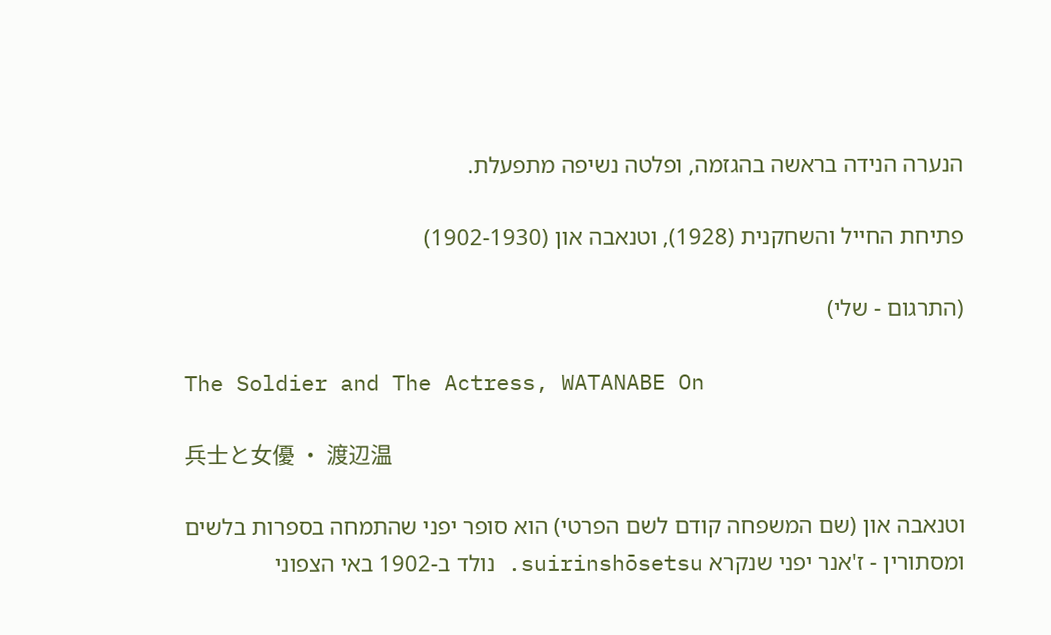הנערה הנידה בראשה בהגזמה, ופלטה נשיפה מתפעלת.

פתיחת החייל והשחקנית (1928), וטנאבה און (1902-1930)

(התרגום - שלי)

The Soldier and The Actress, WATANABE On

兵士と女優 ・ 渡辺温

וטנאבה און (שם המשפחה קודם לשם הפרטי) הוא סופר יפני שהתמחה בספרות בלשים ומסתורין - ז'אנר יפני שנקרא suirinshōsetsu. נולד ב-1902 באי הצפוני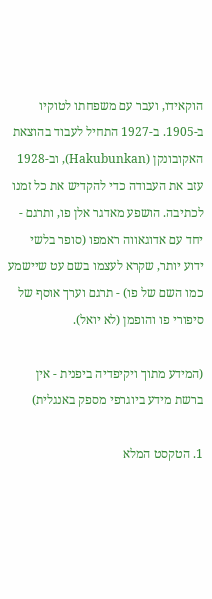הוקאידו, ועבר עם משפחתו לטוקיו ב-1905. ב-1927 התחיל לעבוד בהוצאת האקובונקן (Hakubunkan), וב-1928 עזב את העבודה כדי להקדיש את כל זמנו לכתיבה. הושפע מאדגר אלן פו, ותרגם - יחד עם אדוגאווה ראמפו (סופר בלשי ידוע יותר, שקרא לעצמו בשם עט שיישמע כמו השם של פו) - תרגם וערך אוסף של סיפורי פו והופמן (לא יואל).

(המידע מתוך ויקיפדיה ביפנית - אין ברשת מידע ביוגרפי מספק באנגלית)

1. הטקסט המלא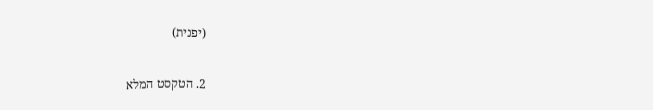(יפנית)

2. הטקסט המלא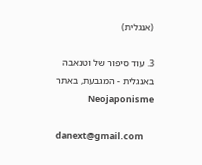(אנגלית)

3. עוד סיפור של וטנאבה באנגלית - המגבעת, באתר Neojaponisme

danext@gmail.com